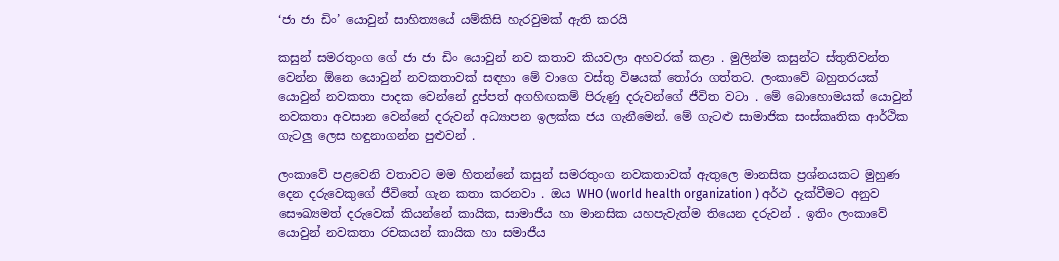‘ජා ජා ඩිං’ යොවුන් සාහිත්‍යයේ යම්කිසි හැරවුමක් ඇති කරයි

කසුන් සමරතුංග ගේ ජා ජා ඩිං යොවුන් නව කතාව කියවලා අහවරක් කළා . මුලින්ම කසුන්ට ස්තුතිවන්ත වෙන්න ඕනෙ යොවුන් නවකතාවක් සඳහා මේ වාගෙ වස්තු විෂයක් තෝරා ගත්තට. ලංකාවේ බහුතරයක් යොවුන් නවකතා පාදක වෙන්නේ දුප්පත් අගහිඟකම් පිරුණු දරුවන්ගේ ජීවිත වටා . මේ බොහොමයක් යොවුන් නවකතා අවසාන වෙන්නේ දරුවන් අධ්‍යාපන ඉලක්ක ජය ගැනීමෙන්. මේ ගැටළු සාමාජික සංස්කෘතික ආර්ථික ගැටලු ලෙස හඳුනාගන්න පුළුවන් .

ලංකාවේ පළවෙනි වතාවට මම හිතන්නේ කසුන් සමරතුංග නවකතාවක් ඇතුලෙ මානසික ප්‍රශ්නයකට මුහුණ දෙන දරුවෙකුගේ ජීවිතේ ගැන කතා කරනවා . ඔය WHO (world health organization ) අර්ථ දැක්වීමට අනුව සෞඛ්‍යමත් දරුවෙක් කියන්නේ කායික, සාමාජීය හා මානසික යහපැවැත්ම තියෙන දරුවන් . ඉතිං ලංකාවේ යොවුන් නවකතා රචකයන් කායික හා සමාජීය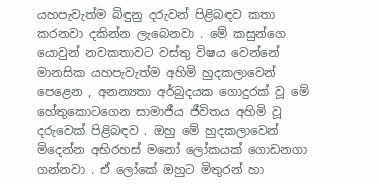යහපැවැත්ම බිඳුනු දරුවන් පිළිබඳව කතා කරනවා දකින්න ලැබෙනවා . මේ කසුන්ගෙ යොවුන් නවකතාවට වස්තු විෂය වෙන්නේ මානසික යහපැවැත්ම අහිමි හුදකලාවෙන් පෙළෙන , අනන්‍යතා අර්බුදයක ගොදුරක් වූ මේ හේතුකොටගෙන සාමාජීය ජීවිතය අහිමි වූ දරුවෙක් පිළිබඳව . ඔහු මේ හුදකලාවෙන් මිදෙන්න අභිරහස් මනෝ ලෝකයක් ගොඩනගා ගන්නවා . ඒ ලෝකේ ඔහුට මිතුරන් හා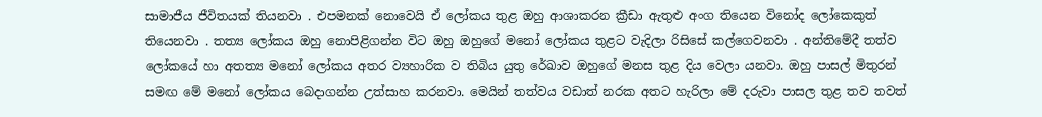සාමාජීය ජීවිතයක් තියනවා . එපමනක් නොවෙයි ඒ ලෝකය තුළ ඔහු ආශාකරන ක්‍රීඩා ඇතුළු අංග තියෙන විනෝද ලෝකෙකුත් තියෙනවා . තත්‍ය ලෝකය ඔහු නොපිළිගන්න විට ඔහු ඔහුගේ මනෝ ලෝකය තුළට වැදිලා රිසිසේ කල්ගෙවනවා . අන්තිමේදී තත්ව ලෝකයේ හා අතත්‍ය මනෝ ලෝකය අතර ව්‍යහාරික ව තිබිය යුතු රේඛාව ඔහුගේ මනස තුළ දිය වෙලා යනවා. ඔහු පාසල් මිතුරන් සමඟ මේ මනෝ ලෝකය බෙදාගන්න උත්සාහ කරනවා. මෙයින් තත්වය වඩාත් නරක අතට හැරිලා මේ දරුවා පාසල තුළ තව තවත්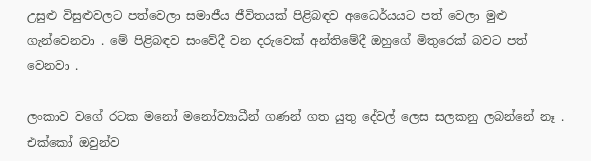උසුළු විසුළුවලට පත්වෙලා සමාජීය ජීවිතයක් පිළිබඳව අධෛර්යයට පත් වෙලා මුළු ගැන්වෙනවා . මේ පිළිබඳව සංවේදී වන දරුවෙක් අන්තිමේදී ඔහුගේ මිතුරෙක් බවට පත් වෙනවා .

ලංකාව වගේ රටක මනෝ මනෝව්‍යාධීන් ගණන් ගත යුතු දේවල් ලෙස සලකනු ලබන්නේ නෑ . එක්කෝ ඔවුන්ව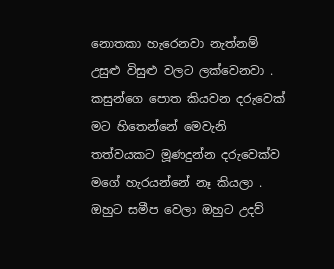නොතකා හැරෙනවා නැත්නම් උසුළු විසුළු වලට ලක්වෙනවා . කසුන්ගෙ පොත කියවන දරුවෙක් මට හිතෙන්නේ මෙවැනි තත්වයකට මූණදුන්න දරුවෙක්ව මගේ හැරයන්නේ නෑ කියලා . ඔහුට සමීප වෙලා ඔහුට උදව්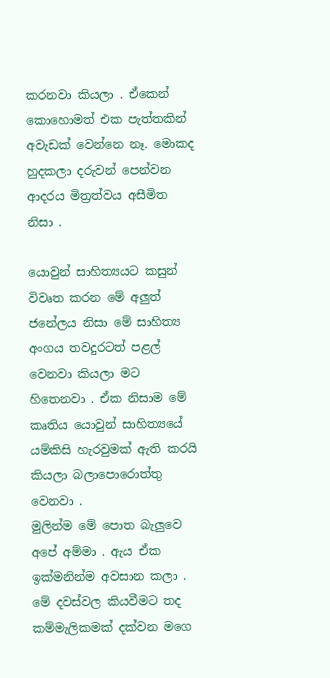කරනවා කියලා . ඒකෙන් කොහොමත් එක පැත්තකින් අවැඩක් වෙන්නෙ නෑ. මොකද හුදකලා දරුවන් පෙන්වන ආදරය මිත්‍රත්වය අසීමිත නිසා .

යොවුන් සාහිත්‍යයට කසුන් විවෘත කරන මේ අලුත් ජනේලය නිසා මේ සාහිත්‍ය අංගය තවදුරටත් පළල් වෙනවා කියලා මට හිතෙනවා . ඒක නිසාම මේ කෘතිය යොවුන් සාහිත්‍යයේ යම්කිසි හැරවුමක් ඇති කරයි කියලා බලාපොරොත්තු වෙනවා .
මුලින්ම මේ පොත බැලුවෙ අපේ අම්මා . ඇය ඒක ඉක්මනින්ම අවසාන කලා . මේ දවස්වල කියවීමට තද කම්මැලිකමක් දක්වන මගෙ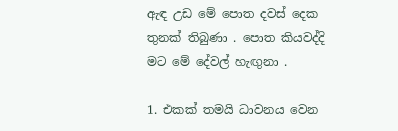ඇඳ උඩ මේ පොත දවස් දෙක තුනක් තිබුණා . පොත කියවද්දි මට මේ දේවල් හැඟුනා .

1. එකක් තමයි ධාවනය වෙන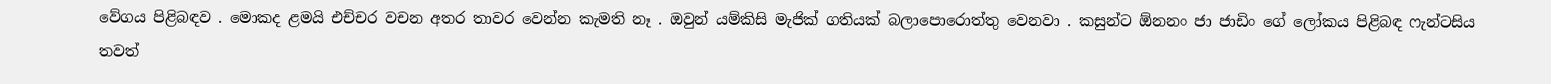වේගය පිළිබඳව . මොකද ළමයි එච්චර වචන අතර තාවර වෙන්න කැමති නෑ . ඔවුන් යම්කිසි මැජික් ගතියක් බලාපොරොත්තු වෙනවා . කසුන්ට ඕනනං ජා ජාඩිං ගේ ලෝකය පිළිබඳ ෆැන්ටසිය තවත්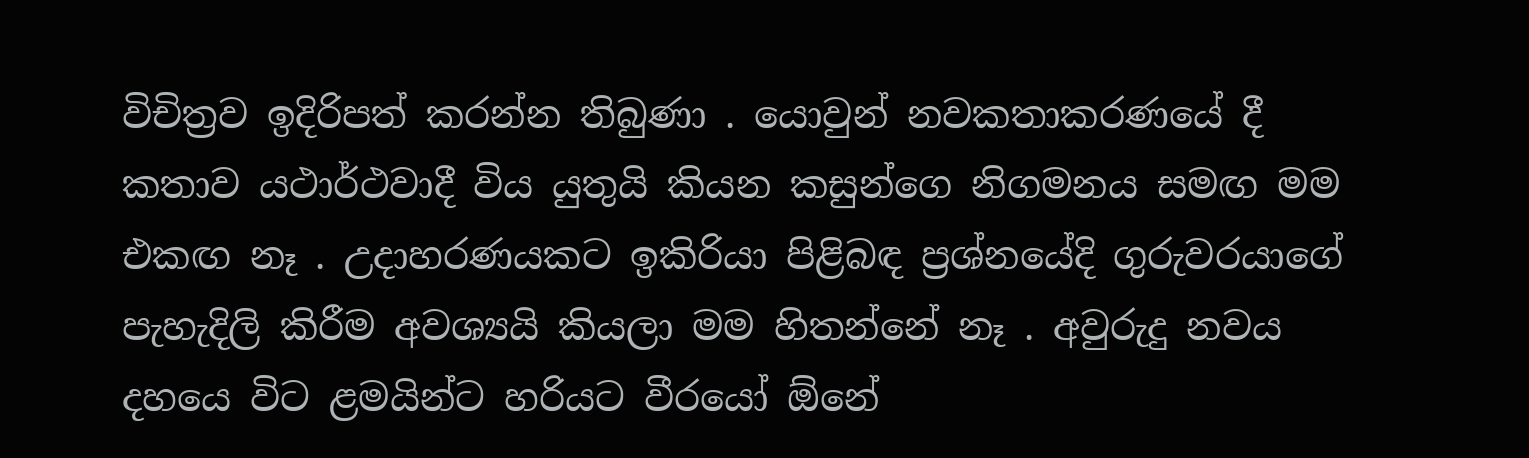විචිත්‍රව ඉදිරිපත් කරන්න තිබුණා . යොවුන් නවකතාකරණයේ දී කතාව යථාර්ථවාදී විය යුතුයි කියන කසුන්ගෙ නිගමනය සමඟ මම එකඟ නෑ . උදාහරණයකට ඉකිරියා පිළිබඳ ප්‍රශ්නයේදි ගුරුවරයාගේ පැහැදිලි කිරීම අවශ්‍යයි කියලා මම හිතන්නේ නෑ . අවුරුදු නවය දහයෙ විට ළමයින්ට හරියට වීරයෝ ඕනේ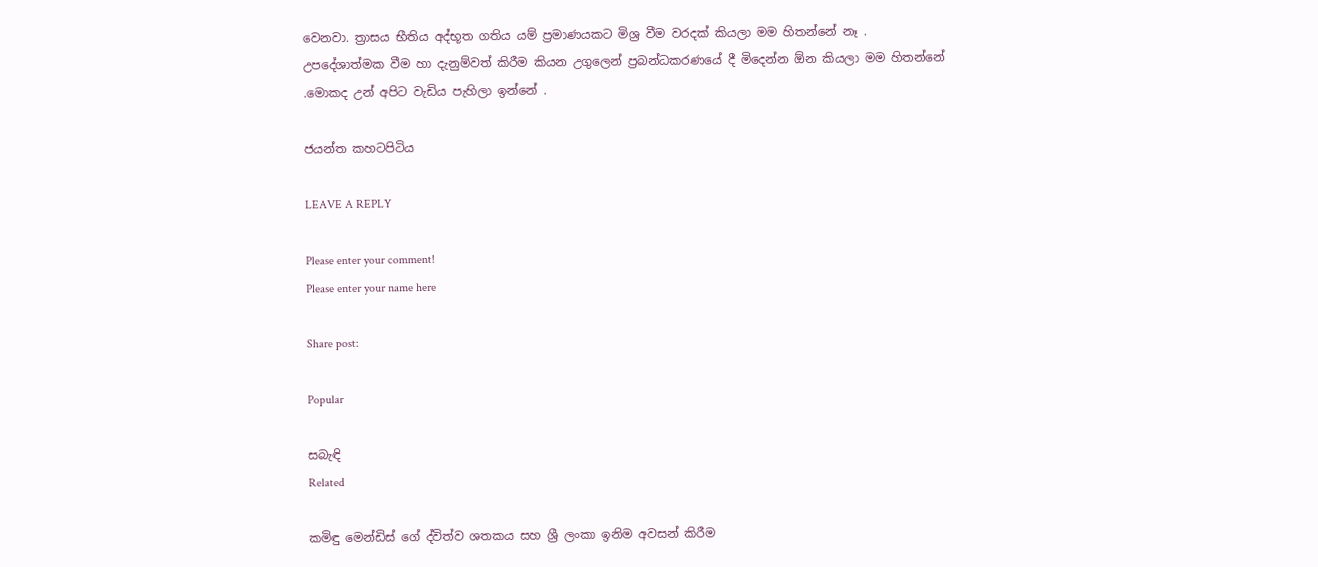වෙනවා. ත්‍රාසය භීතිය අද්භූත ගතිය යම් ප්‍රමාණයකට මිශ්‍ර වීම වරදක් කියලා මම හිතන්නේ නෑ . උපදේශාත්මක වීම හා දැනුම්වත් කිරීම කියන උගුලෙන් ප්‍රබන්ධකරණයේ දී මිදෙන්න ඕන කියලා මම හිතන්නේ .මොකද උන් අපිට වැඩිය පැහිලා ඉන්නේ .

ජයන්ත කහටපිටිය

LEAVE A REPLY

Please enter your comment!
Please enter your name here

Share post:

Popular

සබැඳි
Related

කමිඳු මෙන්ඩිස් ගේ ද්විත්ව ශතකය සහ ශ්‍රී ලංකා ඉනිම අවසන් කිරීම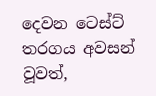දෙවන ටෙස්ට් තරගය අවසන් වූවත්,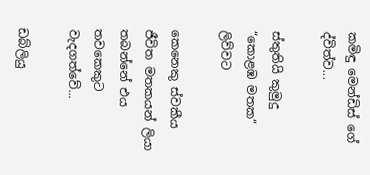කමිඳු මෙන්ඩිස් ගේ ද්විත්ව...

ස්තුතියි කුමුදු “කොළඹ මතක“ ලිව්වට

කෙනෙකු ස්වකීය ජීවිත මතකයන් ලියා තබන්නේ එය තවකෙකුට වැදගත්වේ...

ඩබ්ලියු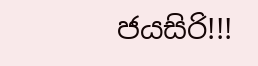ජයසිරි!!!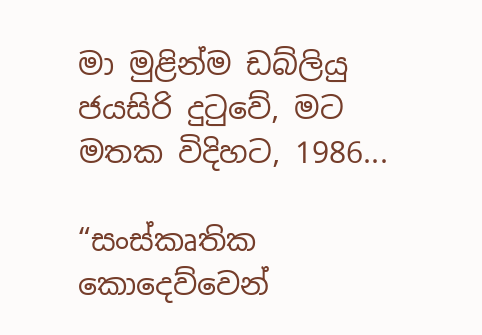මා මුළින්ම ඩබ්ලියු ජයසිරි දුටුවේ, මට මතක විදිහට, 1986...

“සංස්කෘතික කොදෙව්වෙන්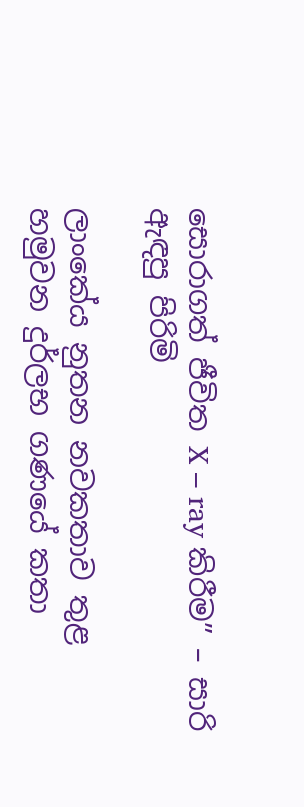සොරාගත් ජීවිත X – ray කිරීම” – සාරි ඇඳපු පිරිමි

ලාංකේය නුතන නවකතාව තුළ හමුවන දුර්ලභ ගණයේ කතා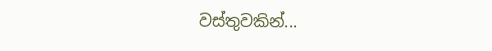වස්තුවකින්...